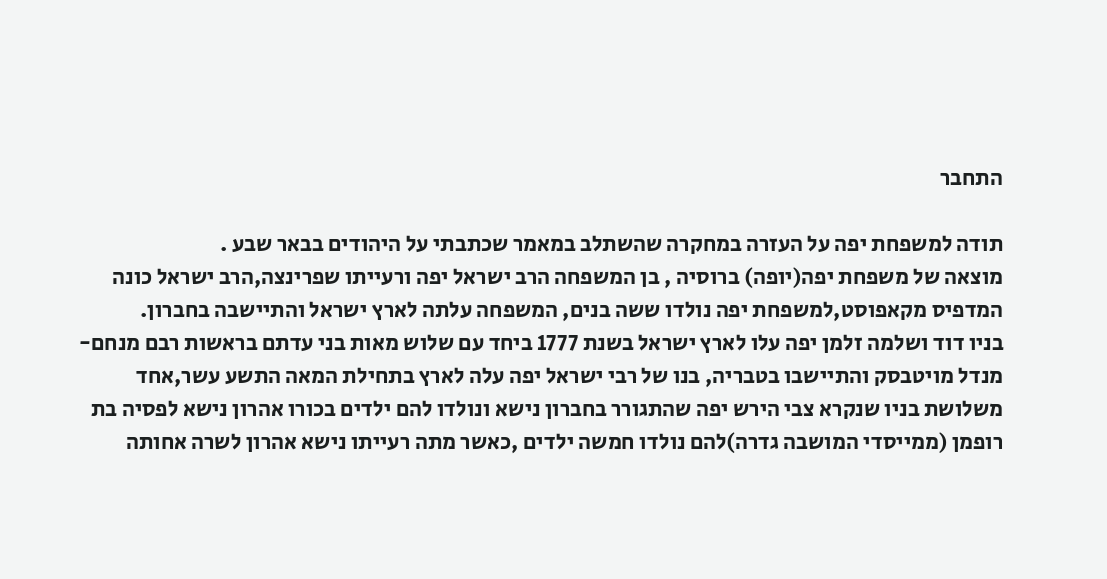התחבר

תודה למשפחת יפה על העזרה במחקרה שהשתלב במאמר שכתבתי על היהודים בבאר שבע .
מוצאה של משפחת יפה(יופה) ברוסיה , בן המשפחה הרב ישראל יפה ורעייתו שפרינצה,הרב ישראל כונה המדפיס מקאפוסט,למשפחת יפה נולדו ששה בנים, המשפחה עלתה לארץ ישראל והתיישבה בחברון.
בניו דוד ושלמה זלמן יפה עלו לארץ ישראל בשנת 1777 ביחד עם שלוש מאות בני עדתם בראשות רבם מנחם-מנדל מויטבסק והתיישבו בטבריה, בנו של רבי ישראל יפה עלה לארץ בתחילת המאה התשע עשר,אחד משלושת בניו שנקרא צבי הירש יפה שהתגורר בחברון נישא ונולדו להם ילדים בכורו אהרון נישא לפסיה בת רופמן (ממייסדי המושבה גדרה)להם נולדו חמשה ילדים ,כאשר מתה רעייתו נישא אהרון לשרה אחותה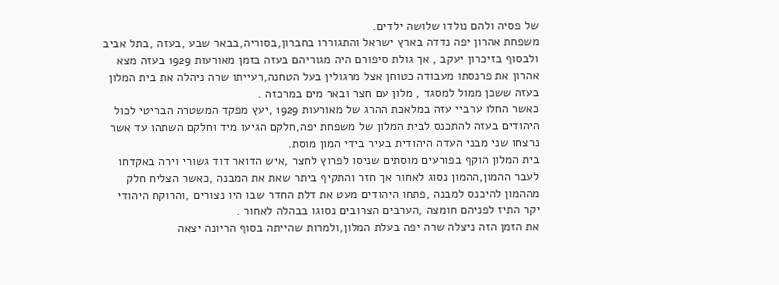של פסיה ולהם נולדו שלושה ילדים.
משפחת אהרון יפה נדדה בארץ ישראל והתגוררו בחברון,בסוריה,בבאר שבע ,בעזה ,בתל אביב ולבסוף בזיכרון יעקב , אך גולת סיפורם היה מגוריהם בעזה בזמן מאורעות 1929 בעזה מצא אהרון את פרנסתו מעבודה כטוחן אצל מרגולין בעל הטחנה,רעייתו שרה ניהלה את בית המלון בעזה ששכן ממול למסגד , מלון עם חצר ובאר מים במרכזה .
כאשר החלו ערביי עזה במלאכת ההרג של מאורעות 1929 ,יעץ מפקד המשטרה הבריטי לכול היהודים בעזה להתכנס לבית המלון של משפחת יפה,חלקם הגיעו מיד וחלקם השתהו עד אשר נרצחו שני מבני העדה היהודית בעיר בידי המון מוסת.
בית המלון הוקף בפורעים מוסתים שניסו לפרוץ לחצר ,איש הדואר דוד גשורי וירה באקדחו לעבר ההמון,ההמון נסוג לאחור אך חזר והתקיף ביתר שאת את המבנה ,כאשר הצליח חלק מההמון להיכנס למבנה ,פתחו היהודים מעט את דלת החדר שבו היו נצורים ,והרוקח היהודי יקר התיז לפניהם חומצה ,הערבים הצרובים נסוגו בבהלה לאחור .
את הזמן הזה ניצלה שרה יפה בעלת המלון,ולמרות שהייתה בסוף הריונה יצאה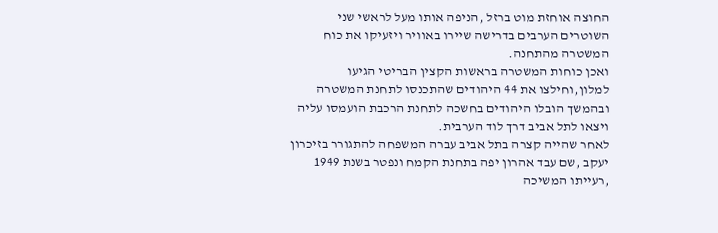החוצה אוחזת מוט ברזל ,הניפה אותו מעל לראשי שני השוטרים הערבים בדרישה שיירו באוויר ויזעיקו את כוח המשטרה מהתחנה.
ואכן כוחות המשטרה בראשות הקצין הבריטי הגיעו למלון,וחילצו את 44 היהודים שהתכנסו לתחנת המשטרה ובהמשך הובלו היהודים בחשכה לתחנת הרכבת הועמסו עליה ויצאו לתל אביב דרך לוד הערבית.
לאחר שהייה קצרה בתל אביב עברה המשפחה להתגורר בזיכרון יעקב ,שם עבד אהרון יפה בתחנת הקמח ונפטר בשנת 1949 ,רעייתו המשיכה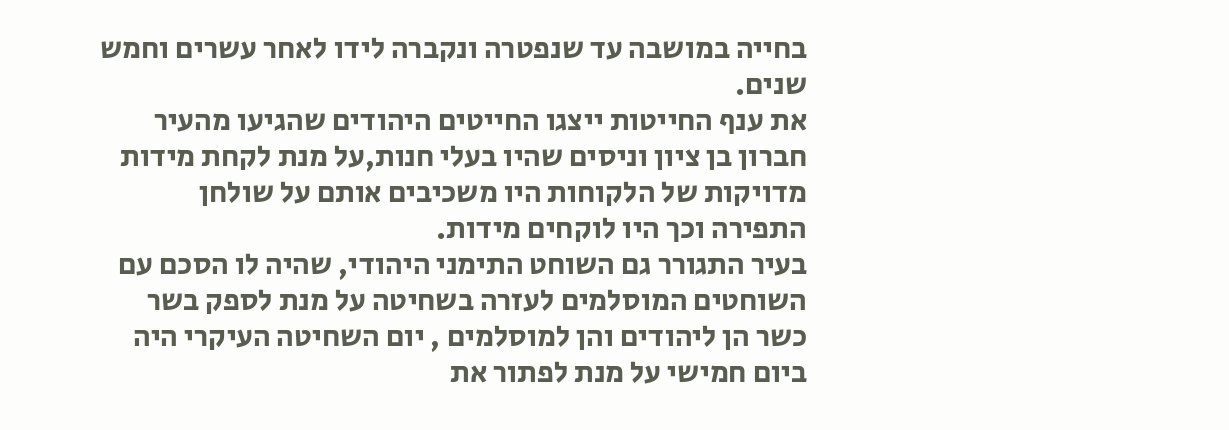בחייה במושבה עד שנפטרה ונקברה לידו לאחר עשרים וחמש שנים.
את ענף החייטות ייצגו החייטים היהודים שהגיעו מהעיר חברון בן ציון וניסים שהיו בעלי חנות,על מנת לקחת מידות מדויקות של הלקוחות היו משכיבים אותם על שולחן התפירה וכך היו לוקחים מידות.
בעיר התגורר גם השוחט התימני היהודי, שהיה לו הסכם עם השוחטים המוסלמים לעזרה בשחיטה על מנת לספק בשר כשר הן ליהודים והן למוסלמים , יום השחיטה העיקרי היה ביום חמישי על מנת לפתור את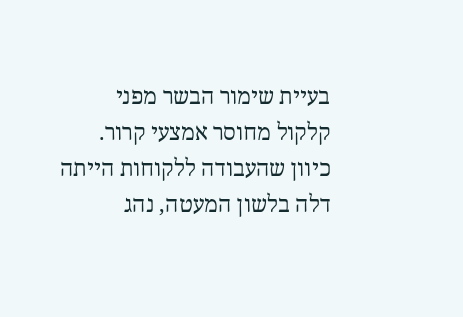בעיית שימור הבשר מפני קלקול מחוסר אמצעי קרור.
כיוון שהעבודה ללקוחות הייתה דלה בלשון המעטה, נהג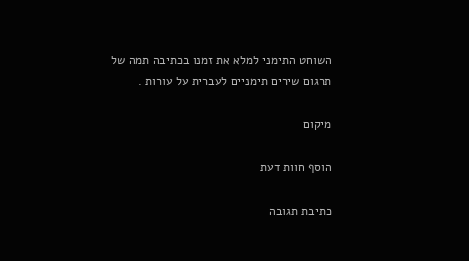השוחט התימני למלא את זמנו בכתיבה תמה של תרגום שירים תימניים לעברית על עורות .

מיקום

הוסף חוות דעת

כתיבת תגובה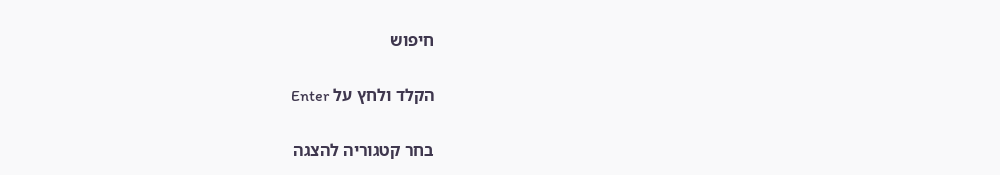חיפוש

הקלד ולחץ על Enter

בחר קטגוריה להצגה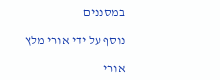במסננים

נוסף על ידי אורי מלץ

אורי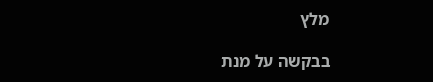מלץ

בבקשה על מנת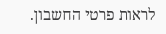לראות פרטי החשבון.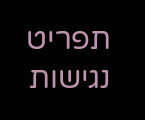תפריט נגישות